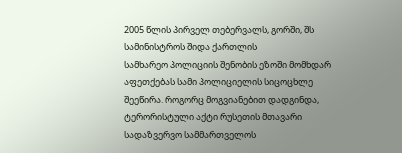2005 წლის პირველ თებერვალს, გორში, შს სამინისტროს შიდა ქართლის
სამხარეო პოლიციის შენობის ეზოში მომხდარ აფეთქებას სამი პოლიციელის სიცოცხლე
შეეწირა. როგორც მოგვიანებით დადგინდა, ტერორისტული აქტი რუსეთის მთავარი სადაზვერვო სამმართველოს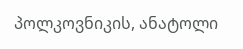პოლკოვნიკის, ანატოლი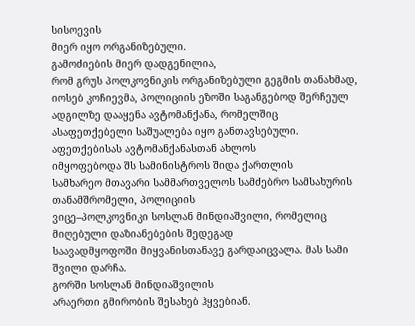სისოევის
მიერ იყო ორგანიზებული.
გამოძიების მიერ დადგენილია,
რომ გრუს პოლკოვნიკის ორგანიზებული გეგმის თანახმად, იოსებ კოჩიევმა, პოლიციის ეზოში საგანგებოდ შერჩეულ ადგილზე დააყენა ავტომანქანა, რომელშიც
ასაფეთქებელი საშუალება იყო განთავსებული. აფეთქებისას ავტომანქანასთან ახლოს
იმყოფებოდა შს სამინისტროს შიდა ქართლის
სამხარეო მთავარი სამმართველოს სამძებრო სამსახურის თანამშრომელი, პოლიციის
ვიცე–პოლკოვნიკი სოსლან მინდიაშვილი, რომელიც მიღებული დაზიანებების შედეგად
საავადმყოფოში მიყვანისთანავე გარდაიცვალა. მას სამი შვილი დარჩა.
გორში სოსლან მინდიაშვილის
არაერთი გმირობის შესახებ ჰყვებიან.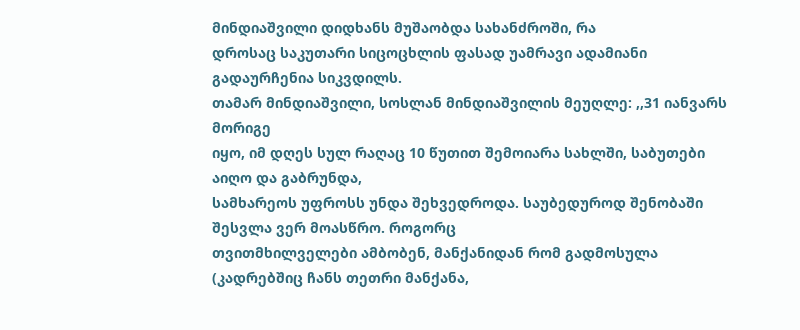მინდიაშვილი დიდხანს მუშაობდა სახანძროში, რა
დროსაც საკუთარი სიცოცხლის ფასად უამრავი ადამიანი გადაურჩენია სიკვდილს.
თამარ მინდიაშვილი, სოსლან მინდიაშვილის მეუღლე: ,,31 იანვარს მორიგე
იყო, იმ დღეს სულ რაღაც 10 წუთით შემოიარა სახლში, საბუთები აიღო და გაბრუნდა,
სამხარეოს უფროსს უნდა შეხვედროდა. საუბედუროდ შენობაში შესვლა ვერ მოასწრო. როგორც
თვითმხილველები ამბობენ, მანქანიდან რომ გადმოსულა (კადრებშიც ჩანს თეთრი მანქანა,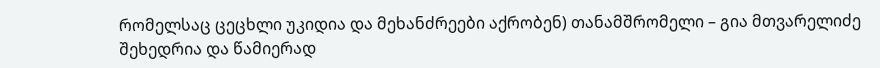რომელსაც ცეცხლი უკიდია და მეხანძრეები აქრობენ) თანამშრომელი – გია მთვარელიძე
შეხედრია და წამიერად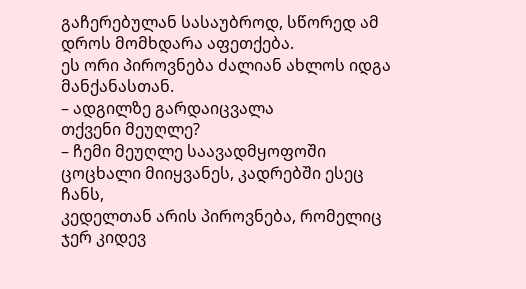გაჩერებულან სასაუბროდ, სწორედ ამ დროს მომხდარა აფეთქება.
ეს ორი პიროვნება ძალიან ახლოს იდგა მანქანასთან.
– ადგილზე გარდაიცვალა
თქვენი მეუღლე?
– ჩემი მეუღლე საავადმყოფოში ცოცხალი მიიყვანეს, კადრებში ესეც ჩანს,
კედელთან არის პიროვნება, რომელიც ჯერ კიდევ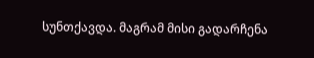სუნთქავდა. მაგრამ მისი გადარჩენა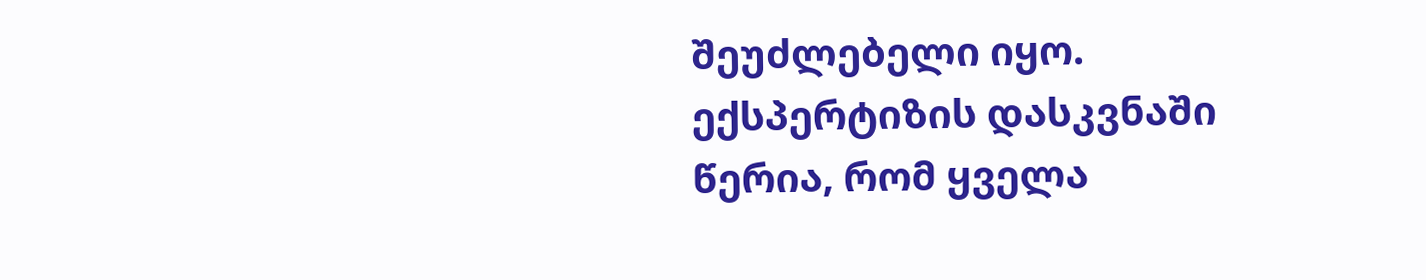შეუძლებელი იყო. ექსპერტიზის დასკვნაში წერია, რომ ყველა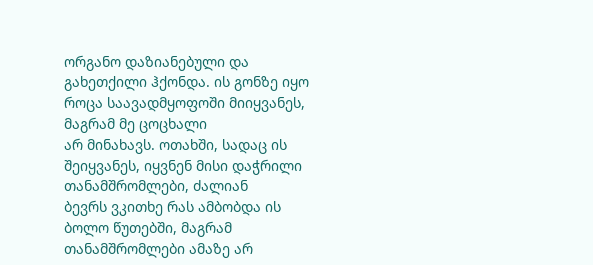ორგანო დაზიანებული და
გახეთქილი ჰქონდა. ის გონზე იყო როცა საავადმყოფოში მიიყვანეს, მაგრამ მე ცოცხალი
არ მინახავს. ოთახში, სადაც ის შეიყვანეს, იყვნენ მისი დაჭრილი თანამშრომლები, ძალიან
ბევრს ვკითხე რას ამბობდა ის ბოლო წუთებში, მაგრამ თანამშრომლები ამაზე არ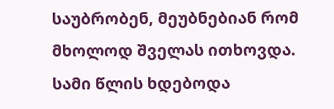საუბრობენ, მეუბნებიან რომ მხოლოდ შველას ითხოვდა.
სამი წლის ხდებოდა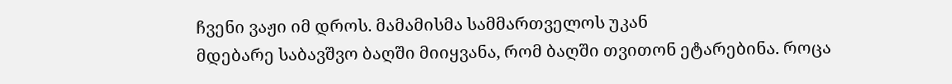ჩვენი ვაჟი იმ დროს. მამამისმა სამმართველოს უკან
მდებარე საბავშვო ბაღში მიიყვანა, რომ ბაღში თვითონ ეტარებინა. როცა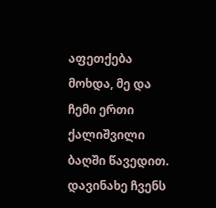აფეთქება
მოხდა, მე და ჩემი ერთი ქალიშვილი ბაღში წავედით. დავინახე ჩვენს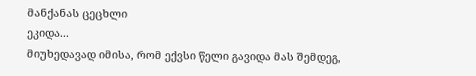მანქანას ცეცხლი
ეკიდა...
მიუხედავად იმისა, რომ ექვსი წელი გავიდა მას შემდეგ,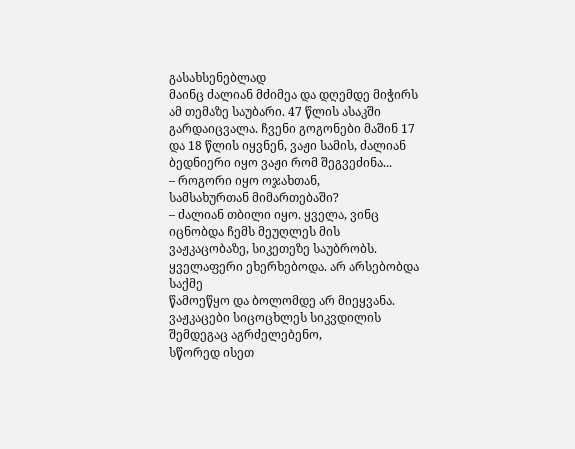გასახსენებლად
მაინც ძალიან მძიმეა და დღემდე მიჭირს ამ თემაზე საუბარი. 47 წლის ასაკში
გარდაიცვალა. ჩვენი გოგონები მაშინ 17 და 18 წლის იყვნენ, ვაჟი სამის, ძალიან
ბედნიერი იყო ვაჟი რომ შეგვეძინა...
– როგორი იყო ოჯახთან,
სამსახურთან მიმართებაში?
– ძალიან თბილი იყო. ყველა, ვინც იცნობდა ჩემს მეუღლეს მის
ვაჟკაცობაზე, სიკეთეზე საუბრობს. ყველაფერი ეხერხებოდა. არ არსებობდა საქმე
წამოეწყო და ბოლომდე არ მიეყვანა. ვაჟკაცები სიცოცხლეს სიკვდილის შემდეგაც აგრძელებენო,
სწორედ ისეთ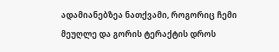ადამიანებზეა ნათქვამი, როგორიც ჩემი მეუღლე და გორის ტერაქტის დროს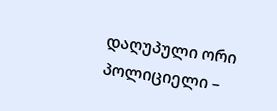დაღუპული ორი პოლიციელი –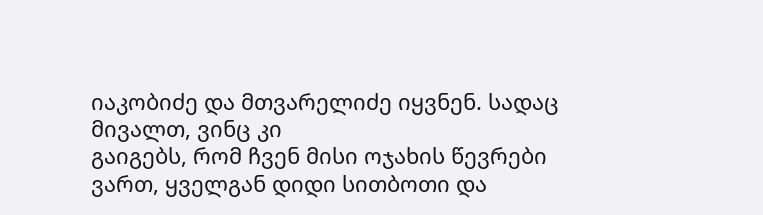იაკობიძე და მთვარელიძე იყვნენ. სადაც მივალთ, ვინც კი
გაიგებს, რომ ჩვენ მისი ოჯახის წევრები ვართ, ყველგან დიდი სითბოთი და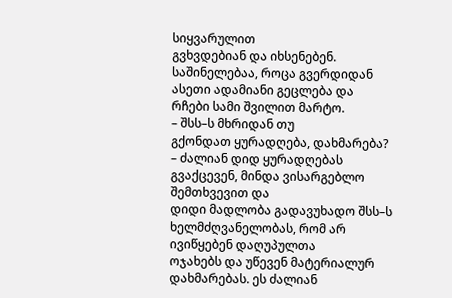სიყვარულით
გვხვდებიან და იხსენებენ. საშინელებაა, როცა გვერდიდან ასეთი ადამიანი გეცლება და
რჩები სამი შვილით მარტო.
– შსს–ს მხრიდან თუ
გქონდათ ყურადღება, დახმარება?
– ძალიან დიდ ყურადღებას გვაქცევენ, მინდა ვისარგებლო შემთხვევით და
დიდი მადლობა გადავუხადო შსს–ს ხელმძღვანელობას, რომ არ ივიწყებენ დაღუპულთა
ოჯახებს და უწევენ მატერიალურ დახმარებას. ეს ძალიან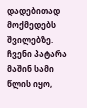დადებითად მოქმედებს შვილებზე.
ჩვენი პატარა მაშინ სამი წლის იყო,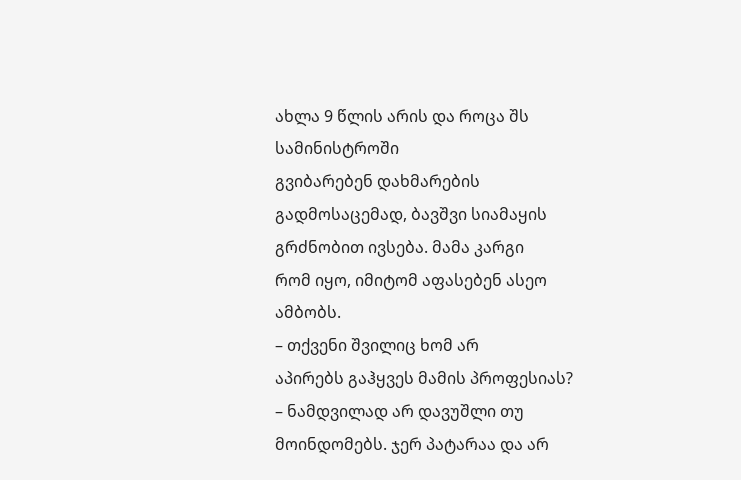ახლა 9 წლის არის და როცა შს სამინისტროში
გვიბარებენ დახმარების გადმოსაცემად, ბავშვი სიამაყის გრძნობით ივსება. მამა კარგი
რომ იყო, იმიტომ აფასებენ ასეო ამბობს.
– თქვენი შვილიც ხომ არ
აპირებს გაჰყვეს მამის პროფესიას?
– ნამდვილად არ დავუშლი თუ მოინდომებს. ჯერ პატარაა და არ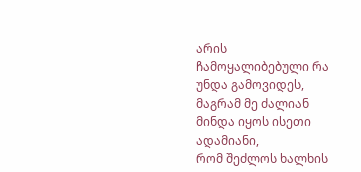არის
ჩამოყალიბებული რა უნდა გამოვიდეს, მაგრამ მე ძალიან მინდა იყოს ისეთი ადამიანი,
რომ შეძლოს ხალხის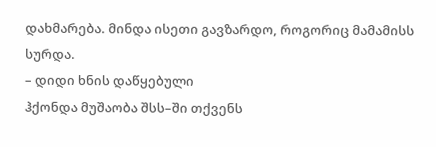დახმარება. მინდა ისეთი გავზარდო, როგორიც მამამისს სურდა.
– დიდი ხნის დაწყებული
ჰქონდა მუშაობა შსს–ში თქვენს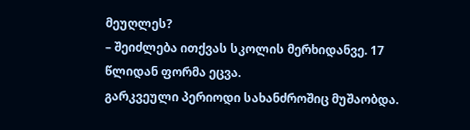მეუღლეს?
– შეიძლება ითქვას სკოლის მერხიდანვე. 17 წლიდან ფორმა ეცვა.
გარკვეული პერიოდი სახანძროშიც მუშაობდა.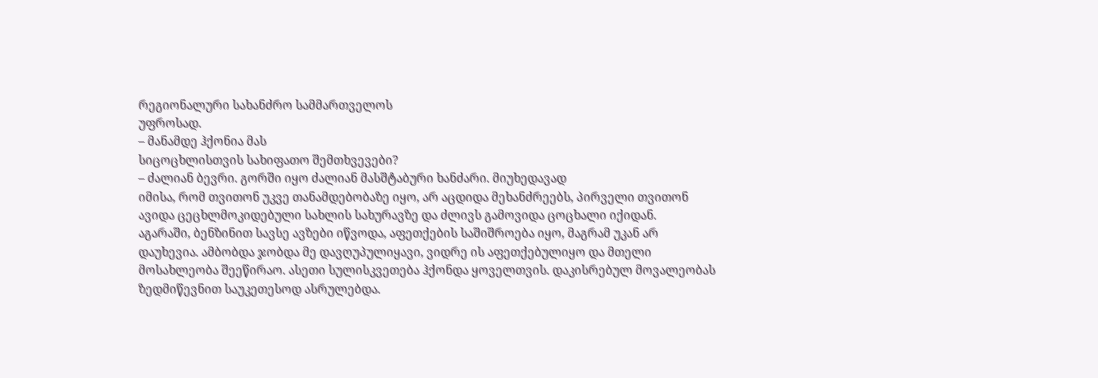რეგიონალური სახანძრო სამმართველოს
უფროსად.
– მანამდე ჰქონია მას
სიცოცხლისთვის სახიფათო შემთხვევები?
– ძალიან ბევრი. გორში იყო ძალიან მასშტაბური ხანძარი. მიუხედავად
იმისა, რომ თვითონ უკვე თანამდებობაზე იყო, არ აცდიდა მეხანძრეებს, პირველი თვითონ
ავიდა ცეცხლმოკიდებული სახლის სახურავზე და ძლივს გამოვიდა ცოცხალი იქიდან.
აგარაში, ბენზინით სავსე ავზები იწვოდა, აფეთქების საშიშროება იყო, მაგრამ უკან არ
დაუხევია. ამბობდა ჯობდა მე დავღუპულიყავი, ვიდრე ის აფეთქებულიყო და მთელი
მოსახლეობა შეეწირაო. ასეთი სულისკვეთება ჰქონდა ყოველთვის. დაკისრებულ მოვალეობას
ზედმიწევნით საუკეთესოდ ასრულებდა.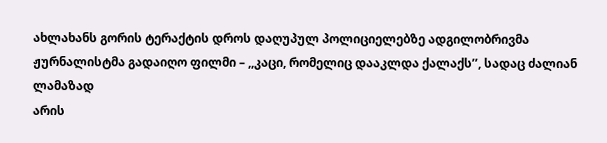ახლახანს გორის ტერაქტის დროს დაღუპულ პოლიციელებზე ადგილობრივმა
ჟურნალისტმა გადაიღო ფილმი – ,,კაცი, რომელიც დააკლდა ქალაქს’’, სადაც ძალიან ლამაზად
არის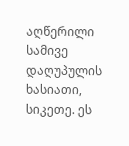აღწერილი სამივე დაღუპულის ხასიათი, სიკეთე. ეს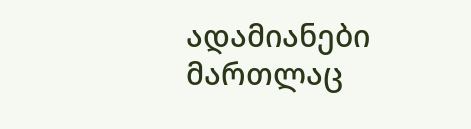ადამიანები მართლაც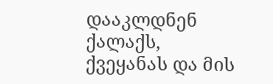დააკლდნენ
ქალაქს, ქვეყანას და მის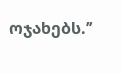ოჯახებს.’’